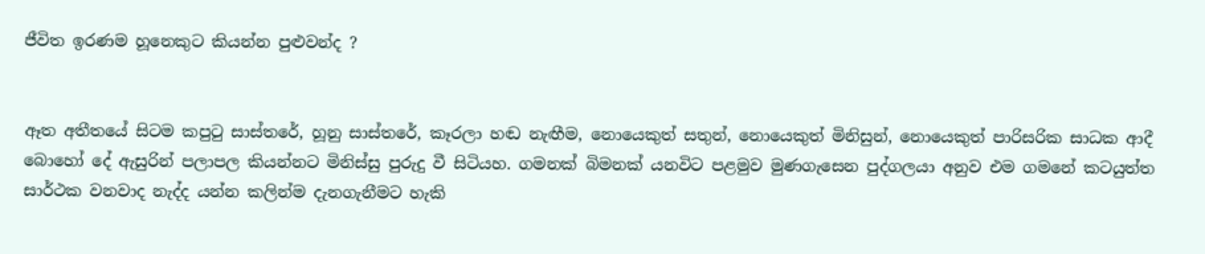ජීවිත ඉරණම හූනෙකුට කියන්න පුළුවන්ද ?


ඈත අතීතයේ සිටම කපුටු සාස්තරේ, හූනු සාස්තරේ, කෑරලා හඬ නැඟීම, නොයෙකුත් සතුන්, නොයෙකුත් මිනිසුන්, නොයෙකුත් පාරිසරික සාධක ආදී බොහෝ දේ ඇසුරින් පලාපල කියන්නට මිනිස්සු පුරුදු වී සිටියහ. ගමනක් බිමනක් යනවිට පළමුව මුණගැසෙන පුද්ගලයා අනුව එම ගමනේ කටයුත්ත සාර්ථක වනවාද නැද්ද යන්න කලින්ම දැනගැනීමට හැකි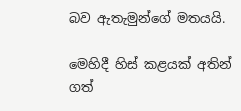බව ඇතැමුන්ගේ මතයයි.

මෙහිදී හිස් කළයක් අතින් ගත්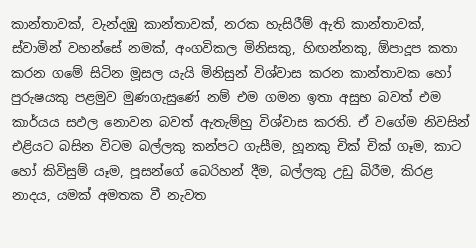කාන්තාවක්, වැන්දඹු කාන්තාවක්, නරක හැසිරීම් ඇති කාන්තාවක්, ස්වාමින් වහන්සේ නමක්, අංගවිකල මිනිසකු, හිඟන්නකු, ඕපාදූප කතා කරන ගමේ සිටින මූසල යැයි මිනිසුන් විශ්වාස කරන කාන්තාවක හෝ පුරුෂයකු පළමුව මුණගැසුණේ නම් එම ගමන ඉතා අසුභ බවත් එම කාර්යය සඵල නොවන බවත් ඇතැම්හු විශ්වාස කරති. ඒ වගේම නිවසින් එළියට බසින විටම බල්ලකු කන්පට ගැසීම, හූනකු චික් චික් ගෑම, කාට හෝ කිවිසුම් යෑම, පූසන්ගේ බෙරිහන් දීම, බල්ලකු උඩු බිරීම, කිරළ නාදය, යමක් අමතක වී නැවත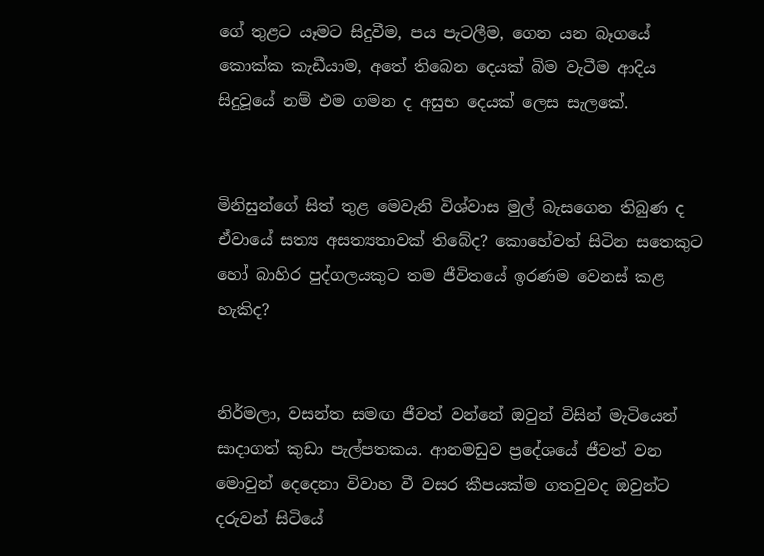ගේ තුළට යෑමට සිදුවීම, පය පැටලීම, ගෙන යන බෑගයේ කොක්ක කැඩීයාම, අතේ තිබෙන දෙයක් බිම වැටීම ආදිය සිදුවූයේ නම් එම ගමන ද අසුභ දෙයක් ලෙස සැලකේ.


මිනිසුන්ගේ සිත් තුළ මෙවැනි විශ්වාස මුල් බැසගෙන තිබුණ ද ඒවායේ සත්‍ය අසත්‍යතාවක් තිබේද? කොහේවත් සිටින සතෙකුට හෝ බාහිර පුද්ගලයකුට තම ජීවිතයේ ඉරණම වෙනස් කළ හැකිද?


නිර්මලා, වසන්ත සමඟ ජීවත් වන්නේ ඔවුන් විසින් මැටියෙන් සාදාගත් කුඩා පැල්පතකය. ආනමඩුව ප්‍රදේශයේ ජීවත් වන මොවුන් දෙදෙනා විවාහ වී වසර කීපයක්ම ගතවුවද ඔවුන්ට දරුවන් සිටියේ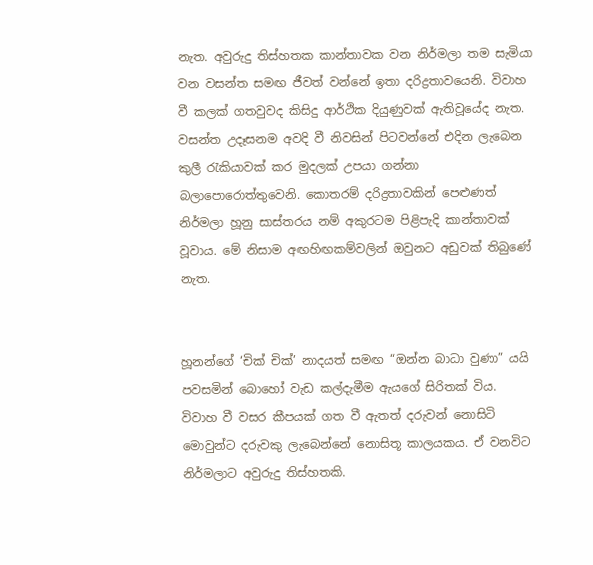නැත. අවුරුදු තිස්හතක කාන්තාවක වන නිර්මලා තම සැමියා වන වසන්ත සමඟ ජීවත් වන්නේ ඉතා දරිද්‍රතාවයෙනි. විවාහ වී කලක් ගතවුවද කිසිදු ආර්ථික දියුණුවක් ඇතිවූයේද නැත. වසන්ත උදෑසනම අවදි වී නිවසින් පිටවන්නේ එදින ලැබෙන කුලී රැකියාවක් කර මුදලක් උපයා ගන්නා බලාපොරොත්තුවෙනි. කොතරම් දරිද්‍රතාවකින් පෙළුණත් නිර්මලා හූනු සාස්තරය නම් අකුරටම පිළිපැදි කාන්තාවක් වූවාය. මේ නිසාම අඟහිඟකම්වලින් ඔවුනට අඩුවක් තිබුණේ නැත.


හූනන්ගේ ‘චික් චික්’ නාදයත් සමඟ “ඔන්න බාධා වුණා” යයි පවසමින් බොහෝ වැඩ කල්දැමීම ඇයගේ සිරිතක් විය. විවාහ වී වසර කීපයක් ගත වී ඇතත් දරුවන් නොසිටි මොවුන්ට දරුවකු ලැබෙන්නේ නොසිතූ කාලයකය. ඒ වනවිට නිර්මලාට අවුරුදු තිස්හතකි.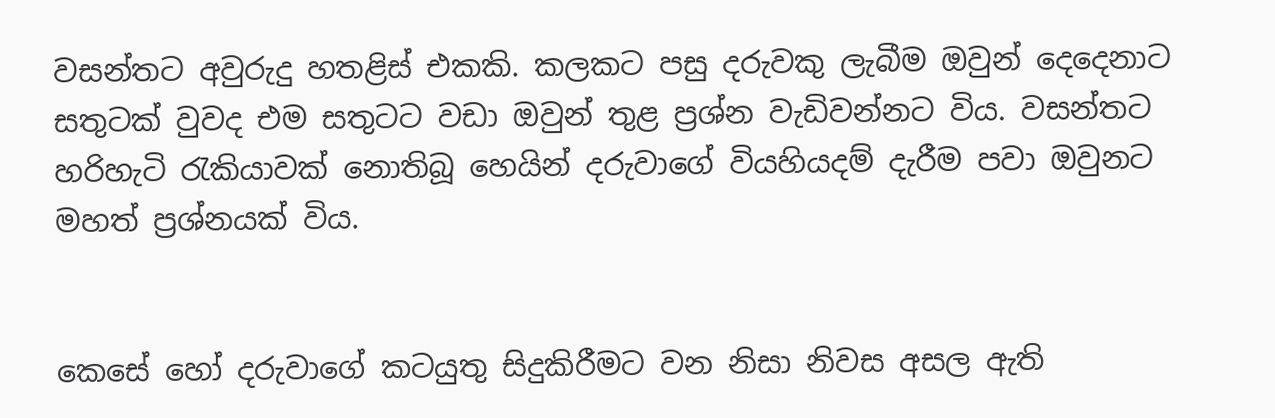වසන්තට අවුරුදු හතළිස් එකකි. කලකට පසු දරුවකු ලැබීම ඔවුන් දෙදෙනාට සතුටක් වුවද එම සතුටට වඩා ඔවුන් තුළ ප්‍රශ්න වැඩිවන්නට විය. වසන්තට හරිහැටි රැකියාවක් නොතිබූ හෙයින් දරුවාගේ වියහියදම් දැරීම පවා ඔවුනට මහත් ප්‍රශ්නයක් විය.


කෙසේ හෝ දරුවාගේ කටයුතු සිදුකිරීමට වන නිසා නිවස අසල ඇති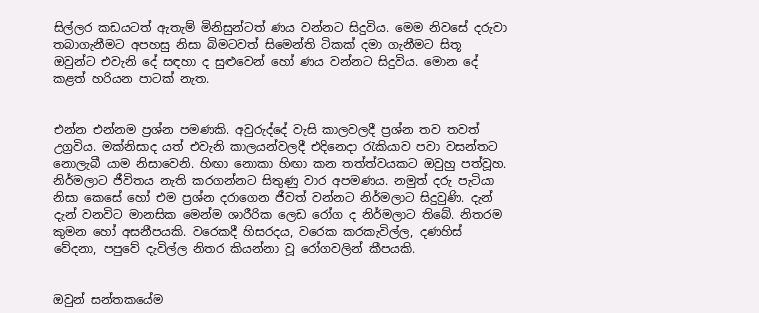සිල්ලර කඩයටත් ඇතැම් මිනිසුන්ටත් ණය වන්නට සිදුවිය. මෙම නිවසේ දරුවා තබාගැනීමට අපහසු නිසා බිමටවත් සිමෙන්ති ටිකක් දමා ගැනීමට සිතූ ඔවුන්ට එවැනි දේ සඳහා ද සුළුවෙන් හෝ ණය වන්නට සිදුවිය. මොන දේ කළත් හරියන පාටක් නැත.


එන්න එන්නම ප්‍රශ්න පමණකි. අවුරුද්දේ වැසි කාලවලදී ප්‍රශ්න තව තවත් උග්‍රවිය. මක්නිසාද යත් එවැනි කාලයන්වලදී එදිනෙදා රැකියාව පවා වසන්තට නොලැබී යාම නිසාවෙනි. හිඟා නොකා හිඟා කන තත්ත්වයකට ඔවුහු පත්වූහ. නිර්මලාට ජීවිතය නැති කරගන්නට සිතුණු වාර අපමණය. නමුත් දරු පැටියා නිසා කෙසේ හෝ එම ප්‍රශ්න දරාගෙන ජීවත් වන්නට නිර්මලාට සිදුවුණි. දැන් දැන් වනවිට මානසික මෙන්ම ශාරීරික ලෙඩ රෝග ද නිර්මලාට තිබේ. නිතරම කුමන හෝ අසනීපයකි. වරෙකදී හිසරදය, වරෙක කරකැවිල්ල, දණහිස් වේදනා, පපුවේ දැවිල්ල නිතර කියන්නා වූ රෝගවලින් කීපයකි.


ඔවුන් සන්තකයේම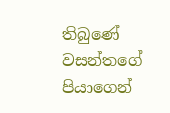තිබුණේ වසන්තගේ පියාගෙන්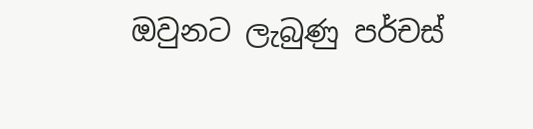ඔවුනට ලැබුණු පර්චස්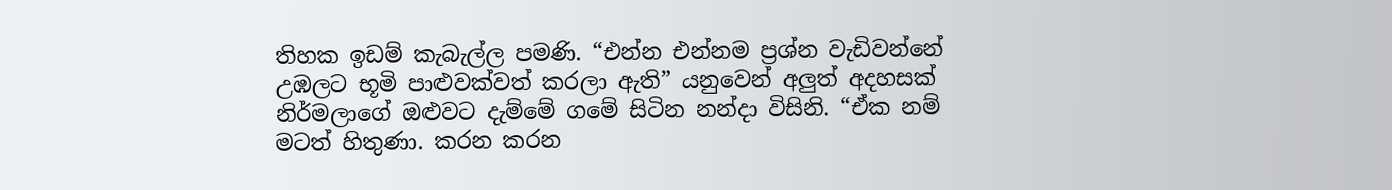තිහක ඉඩම් කැබැල්ල පමණි. “එන්න එන්නම ප්‍රශ්න වැඩිවන්නේ උඹලට භූමි පාළුවක්වත් කරලා ඇති” යනුවෙන් අලුත් අදහසක් නිර්මලාගේ ඔළුවට දැම්මේ ගමේ සිටින නන්ද‌ා විසිනි. “ඒක නම් මටත් හිතුණා. කරන කරන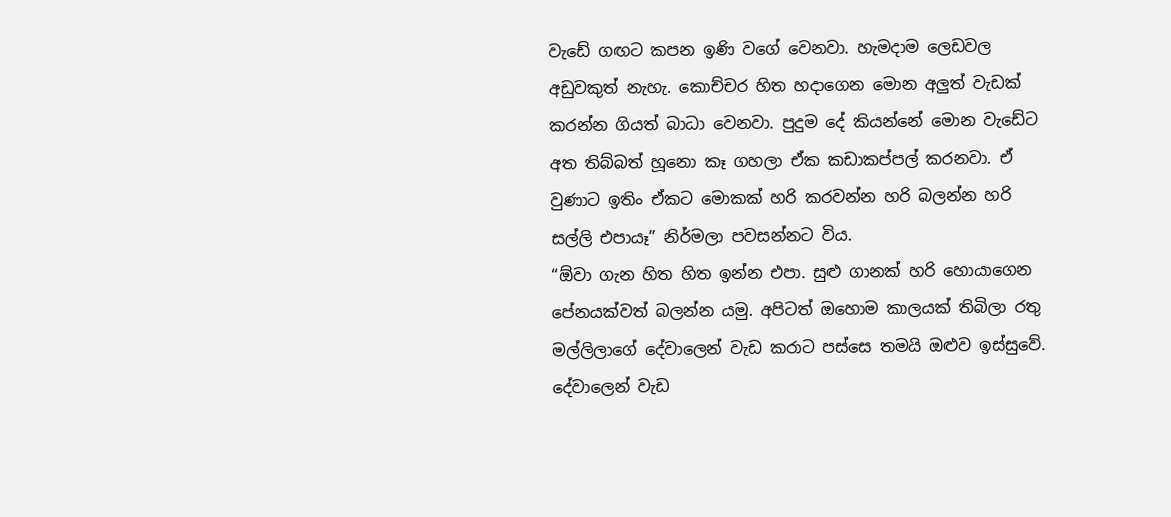වැඩේ ගඟට කපන ඉණි වගේ වෙනවා. හැමදාම ලෙඩවල අඩුවකුත් නැහැ. කොච්චර හිත හදාගෙන මොන අලුත් වැඩක් කරන්න ගියත් බාධා වෙනවා. පුදුම දේ කියන්නේ මොන වැඩේට අත තිබ්බත් හූනො කෑ ගහලා ඒක කඩාකප්පල් කරනවා. ඒ වුණාට ඉතිං ඒකට මොකක් හරි කරවන්න හරි බලන්න හරි සල්ලි එපායෑ” නිර්මලා පවසන්නට විය.
“ඕවා ගැන හිත හිත ඉන්න එපා. සුළු ගානක් හරි හොයාගෙන පේනයක්වත් බලන්න යමු. අපිටත් ඔහොම කාලයක් තිබිලා රතු මල්ලිලාගේ දේවාලෙන් වැඩ කරාට පස්සෙ තමයි ඔළුව ඉස්සුවේ. දේවාලෙන් වැඩ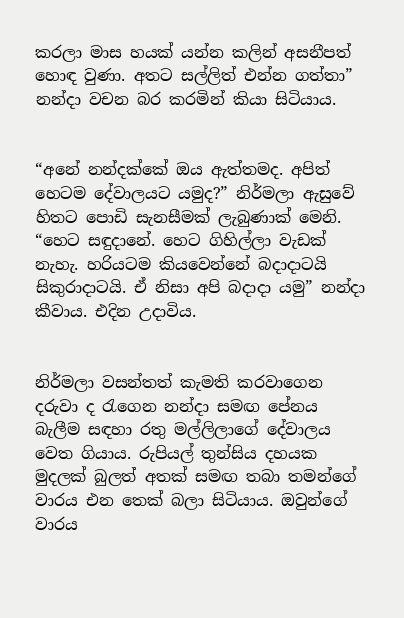කරලා මාස හයක් යන්න කලින් අසනීපත් හොඳ වුණා. අතට සල්ලිත් එන්න ගත්තා” නන්ද‌ා වචන බර කරමින් කියා සිටියාය.


“අනේ නන්දක්කේ ඔය ඇත්තමද. අපිත් හෙටම දේවාලයට යමුද?” නිර්මලා ඇසුවේ හිතට පොඩි සැනසීමක් ලැබුණාක් මෙනි. “හෙට සඳුද‌ානේ. හෙට ගිහිල්ලා වැඩක් නැහැ. හරියටම කියවෙන්නේ බද‌ාද‌ාටයි සිකුරාද‌ාටයි. ඒ නිසා අපි බද‌ාද‌ා යමු” නන්ද‌ා කීවාය. එදින උද‌ාවිය.


නිර්මලා වසන්තත් කැමති කරවාගෙන දරුවා ද රැගෙන නන්ද‌ා සමඟ පේනය බැලීම සඳහා රතු මල්ලිලාගේ දේවාලය වෙත ගියාය. රුපියල් තුන්සිය දහයක මුදලක් බුලත් අතක් සමඟ තබා තමන්ගේ වාරය එන තෙක් බලා සිටියාය. ඔවුන්ගේ වාරය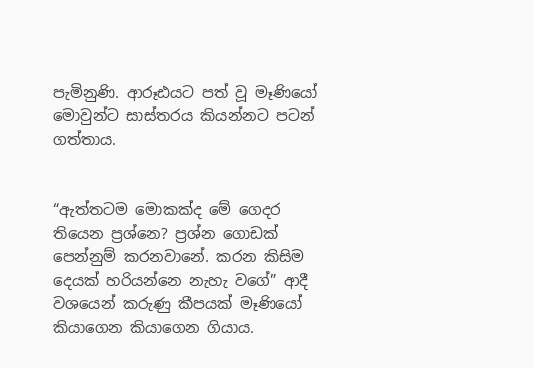පැමිනුණි. ආරූඪයට පත් වූ මෑණියෝ මොවුන්ට සාස්තරය කියන්නට පටන් ගත්තාය.


“ඇත්තටම මොකක්ද මේ ගෙදර තියෙන ප්‍රශ්නෙ? ප්‍රශ්න ගොඩක් පෙන්නුම් කරනවානේ. කරන කිසිම දෙයක් හරියන්නෙ නැහැ වගේ” ආදී වශයෙන් කරුණු කීපයක් මෑණියෝ කියාගෙන කියාගෙන ගියාය.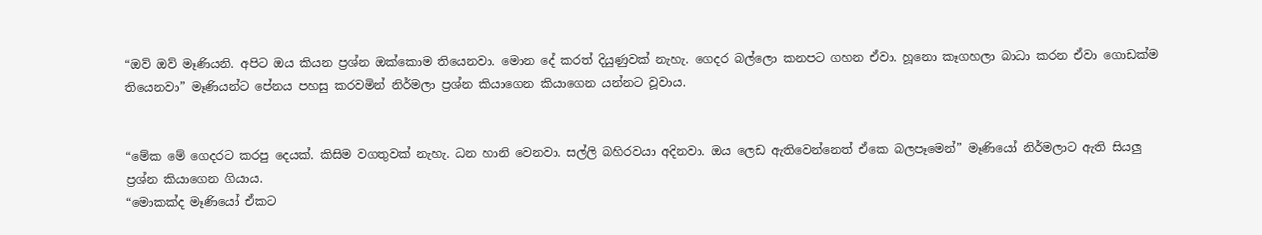“ඔව් ඔව් මෑණියනි. අපිට ඔය කියන ප්‍රශ්න ඔක්කොම තියෙනවා. මොන දේ කරත් දියුණුවක් නැහැ. ගෙදර බල්ලො කනපට ගහන ඒවා. හූනො කෑගහලා බාධා කරන ඒවා ගොඩක්ම තියෙනවා” මෑණියන්ට පේනය පහසු කරවමින් නිර්මලා ප්‍රශ්න කියාගෙන කියාගෙන යන්නට වූවාය.


“මේක මේ ගෙදරට කරපු දෙයක්. කිසිම වගතුවක් නැහැ. ධන හානි වෙනවා. සල්ලි බහිරවයා අදිනවා. ඔය ලෙඩ ඇතිවෙන්නෙත් ඒකෙ බලපෑමෙන්” මෑණියෝ නිර්මලාට ඇති සියලු ප්‍රශ්න කියාගෙන ගියාය.
“මොකක්ද මෑණියෝ ඒකට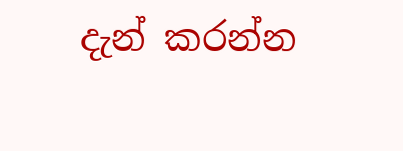දැන් කරන්න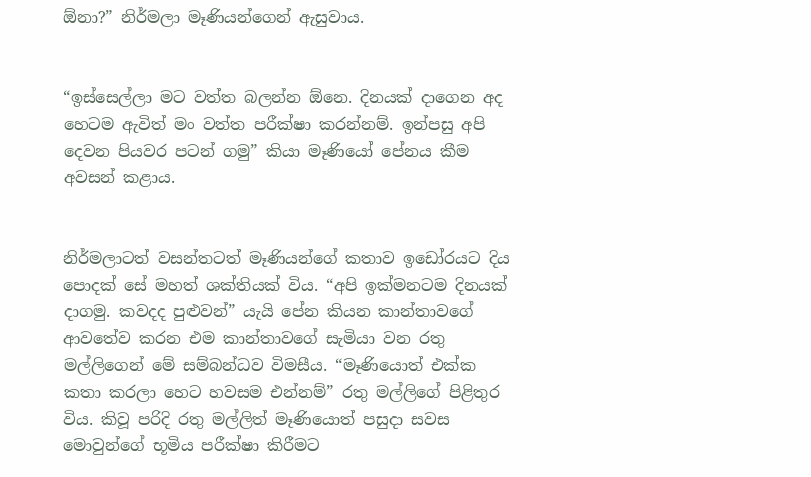ඕනා?” නිර්මලා මෑණියන්ගෙන් ඇසුවාය.


“ඉස්සෙල්ලා මට වත්ත බලන්න ඕනෙ. දිනයක් දාගෙන අද හෙටම ඇවිත් මං වත්ත පරීක්ෂා කරන්නම්. ඉන්පසු අපි දෙවන පියවර පටන් ගමු” කියා මෑණියෝ පේනය කීම අවසන් කළාය.


නිර්මලාටත් වසන්තටත් මෑණියන්ගේ කතාව ඉඩෝරයට දිය පොදක් සේ මහත් ශක්තියක් විය. “අපි ඉක්මනටම දිනයක් ද‌ාගමු. කවදද පුළුවන්” යැයි පේන කියන කාන්තාවගේ ආවතේව කරන එම කාන්තාවගේ සැමියා වන රතු මල්ලිගෙන් මේ සම්බන්ධව විමසීය. “මෑණියොත් එක්ක කතා කරලා හෙට හවසම එන්නම්” රතු මල්ලිගේ පිළිතුර විය. කිවූ පරිදි රතු මල්ලිත් මෑණියොත් පසුදා සවස මොවුන්ගේ භූමිය පරීක්ෂා කිරීමට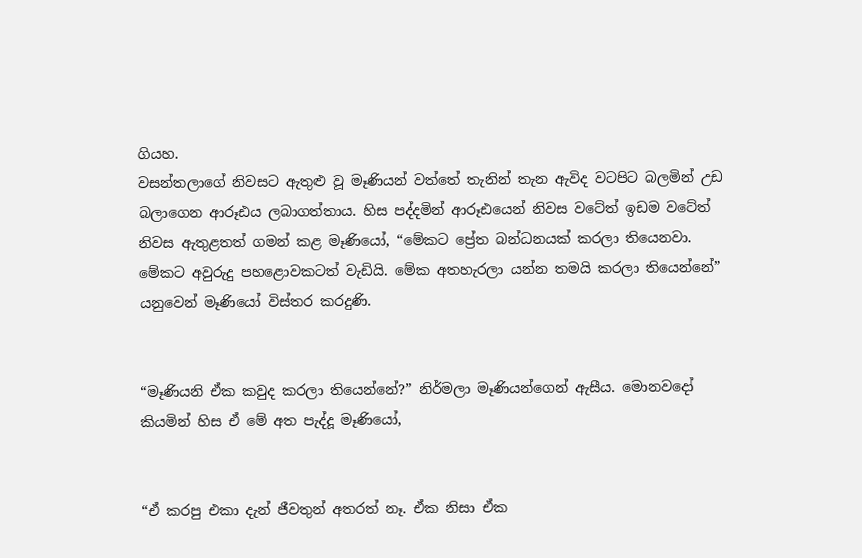ගියහ.
වසන්තලාගේ නිවසට ඇතුළු වූ මෑණියන් වත්තේ තැනින් තැන ඇවිද වටපිට බලමින් උඩ බලාගෙන ආරූඪය ලබාගත්තාය. හිස පද්දමින් ආරූඪයෙන් නිවස වටේත් ඉඩම වටේත් නිවස ඇතුළතත් ගමන් කළ මෑණියෝ, “මේකට ප්‍රේත බන්ධනයක් කරලා තියෙනවා. මේකට අවුරුදු පහළොවකටත් වැඩියි. මේක අතහැරලා යන්න තමයි කරලා තියෙන්නේ” යනුවෙන් මෑණියෝ විස්තර කරදුණි.


“මෑණියනි ඒක කවුද කරලා තියෙන්නේ?” නිර්මලා මෑණියන්ගෙන් ඇසීය. මොනවදෝ කියමින් හිස ඒ මේ අත පැද්දූ මෑණියෝ,


“ඒ කරපු එකා දැන් ජීවතුන් අතරත් නෑ. ඒක නිසා ඒක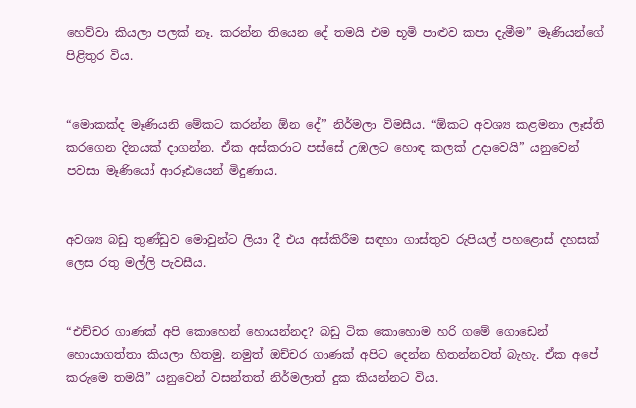හෙව්වා කියලා පලක් නෑ. කරන්න තියෙන දේ තමයි එම භූමි පාළුව කපා දැමීම” මෑණියන්ගේ පිළිතුර විය.


“මොකක්ද මෑණියනි මේකට කරන්න ඕන දේ” නිර්මලා විමසීය. “ඕකට අවශ්‍ය කළමනා ලෑස්ති කරගෙන දිනයක් දාගන්න. ඒක අස්කරාට පස්සේ උඹලට හොඳ කලක් උදාවෙයි” යනුවෙන් පවසා මෑණියෝ ආරූඪයෙන් මිදුණාය.


අවශ්‍ය බඩු තුණ්ඩුව මොවුන්ට ලියා දී එය අස්කිරීම සඳහා ගාස්තුව රුපියල් පහළොස් දහසක් ලෙස රතු මල්ලි පැවසීය.


“එච්චර ගාණක් අපි කොහෙන් හොයන්නද? බඩු ටික කොහොම හරි ගමේ ගොඩෙන් හොයාගත්තා කියලා හිතමු. නමුත් ඔච්චර ගාණක් අපිට දෙන්න හිතන්නවත් බැහැ. ඒක අපේ කරුමෙ තමයි” යනුවෙන් වසන්තත් නිර්මලාත් දුක කියන්නට විය.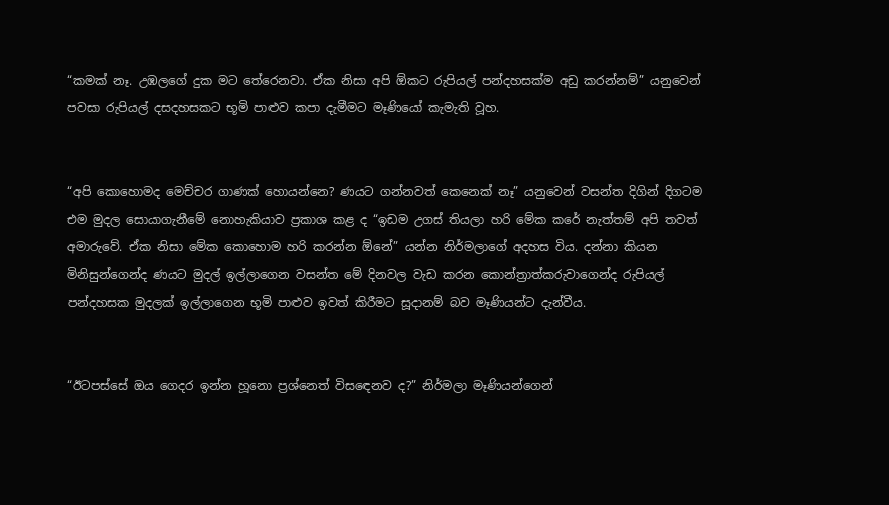“කමක් නෑ. උඹලගේ දුක මට තේරෙනවා. ඒක නිසා අපි ඕකට රුපියල් පන්දහසක්ම අඩු කරන්නම්” යනුවෙන් පවසා රුපියල් දසදහසකට භූමි පාළුව කපා දැමීමට මෑණියෝ කැමැති වූහ.


“අපි කොහොමද මෙච්චර ගාණක් හොයන්නෙ? ණයට ගන්නවත් කෙනෙක් නෑ” යනුවෙන් වසන්ත දිගින් දිගටම එම මුදල සොයාගැනීමේ නොහැකියාව ප්‍රකාශ කළ ද “ඉඩම උගස් තියලා හරි මේක කරේ නැත්තම් අපි තවත් අමාරුවේ. ඒක නිසා මේක කොහොම හරි කරන්න ඕනේ” යන්න නිර්මලාගේ අදහස විය. දන්නා කියන මිනිසුන්ගෙන්ද ණයට මුදල් ඉල්ලාගෙන වසන්ත මේ දිනවල වැඩ කරන කොන්ත්‍රාත්කරුවාගෙන්ද රුපියල් පන්දහසක මුදලක් ඉල්ලාගෙන භූමි පාළුව ඉවත් කිරීමට සූදානම් බව මෑණියන්ට දැන්වීය.


“ඊටපස්සේ ඔය ගෙදර ඉන්න හූනො ප්‍රශ්නෙත් විසඳෙනව ද?” නිර්මලා මෑණියන්ගෙන්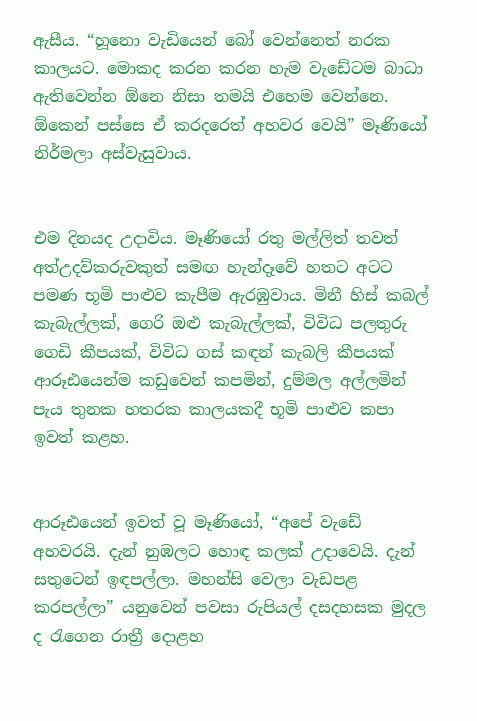ඇසීය. “හූනො වැඩියෙන් බෝ වෙන්නෙත් නරක කාලයට. මොකද කරන කරන හැම වැඩේටම බාධා ඇතිවෙන්න ඕනෙ නිසා තමයි එහෙම වෙන්නෙ. ඕකෙන් පස්සෙ ඒ කරදරෙත් අහවර වෙයි” මෑණියෝ නිර්මලා අස්වැසුවාය.


එම දිනයද උදාවිය. මෑණියෝ රතු මල්ලිත් තවත් අත්උදව්කරුවකුත් සමඟ හැන්දෑවේ හතට අටට පමණ භූමි පාළුව කැපීම ඇරඹුවාය. මිනී හිස් කබල් කැබැල්ලක්, ගෙරි ඔළු කැබැල්ලක්, විවිධ පලතුරු ගෙඩි කීපයක්, විවිධ ගස් කඳන් කැබලි කීපයක් ආරූඪයෙන්ම කඩුවෙන් කපමින්, දුම්මල අල්ලමින් පැය තුනක හතරක කාලයකදී භූමි පාළුව කපා ඉවත් කළහ.


ආරූඪයෙන් ඉවත් වූ මෑණියෝ, “අපේ වැඩේ අහවරයි. දැන් නුඹලට හොඳ කලක් උදාවෙයි. දැන් සතුටෙන් ඉඳපල්ලා. මහන්සි වෙලා වැඩපළ කරපල්ලා” යනුවෙන් පවසා රුපියල් දසදහසක මුදල ද රැගෙන රාත්‍රී දොළහ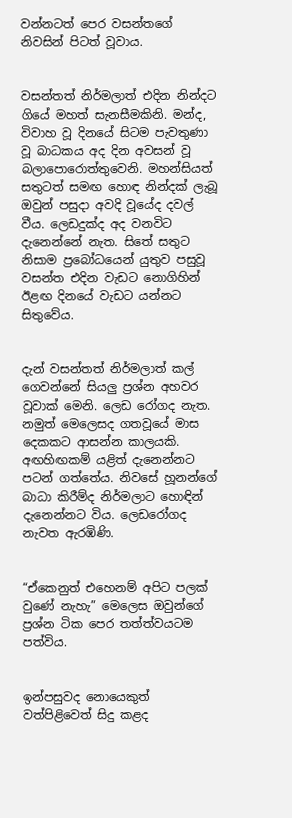වන්නටත් පෙර වසන්තගේ නිවසින් පිටත් වූවාය.


වසන්තත් නිර්මලාත් එදින නින්දට ගියේ මහත් සැනසීමකිනි. මන්ද, විවාහ වූ දිනයේ සිටම පැවතුණා වූ බාධකය අද දින අවසන් වූ බලාපොරොත්තුවෙනි. මහන්සියත් සතුටත් සමඟ හොඳ නින්දක් ලැබූ ඔවුන් පසුදා අවදි වූයේද දවල් වීය. ලෙඩදුක්ද අද වනවිට දැනෙන්නේ නැත. සිතේ සතුට නිසාම ප්‍රබෝධයෙන් යුතුව පසුවූ වසන්ත එදින වැඩට නොගිහින් ඊළඟ දිනයේ වැඩට යන්නට සිතුවේය.


දැන් වසන්තත් නිර්මලාත් කල් ගෙවන්නේ සියලු ප්‍රශ්න අහවර වූවාක් මෙනි. ලෙඩ රෝගද නැත. නමුත් මෙලෙසද ගතවූයේ මාස දෙකකට ආසන්න කාලයකි. අඟහිඟකම් යළිත් දැනෙන්නට පටන් ගත්තේය. නිවසේ හූනන්ගේ බාධා කිරීම්ද නිර්මලාට හොඳින් දැනෙන්නට විය. ලෙඩරෝගද නැවත ඇරඹිණි.


“ඒකෙනුත් එහෙනම් අපිට පලක් වුණේ නැහැ” මෙලෙස ඔවුන්ගේ ප්‍රශ්න ටික පෙර තත්ත්වයටම පත්විය.


ඉන්පසුවද නොයෙකුත් වත්පිළිවෙත් සිදු කළද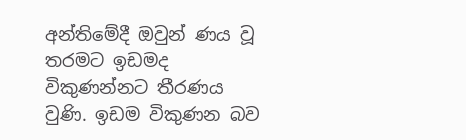අන්තිමේදී ඔවුන් ණය වූ තරමට ඉඩමද විකුණන්නට තීරණය වුණි. ඉඩම විකුණන බව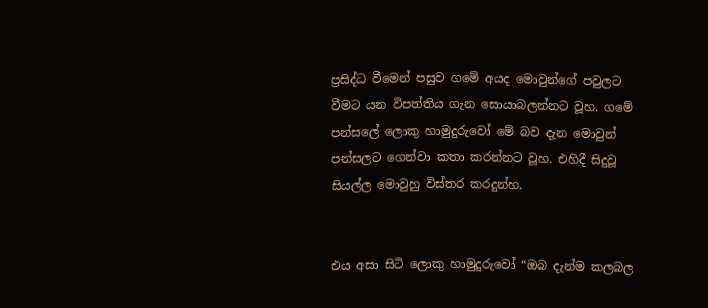ප්‍රසිද්ධ වීමෙන් පසුව ගමේ අයද මොවුන්ගේ පවුලට වීමට යන විපත්තිය ගැන සොයාබලන්නට වූහ. ගමේ පන්සලේ ලොකු හාමුදුරුවෝ මේ බව දැන මොවුන් පන්සලට ගෙන්වා කතා කරන්නට වූහ. එහිදී සිදුවූ සියල්ල මොවුහු විස්තර කරදුන්හ.


එය අසා සිටි ලොකු හාමුදුරුවෝ “ඔබ දැන්ම කලබල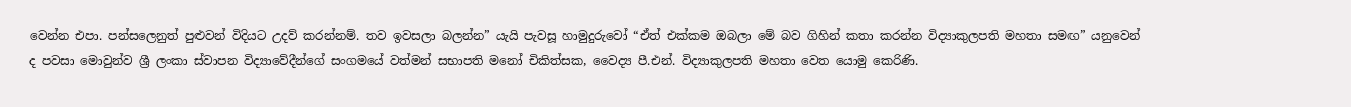වෙන්න එපා. පන්සලෙනුත් පුළුවන් විදියට උදව් කරන්නම්. තව ඉවසලා බලන්න” යැයි පැවසූ හාමුදුරුවෝ “ඒත් එක්කම ඔබලා මේ බව ගිහින් කතා කරන්න විද්‍යාකුලපති මහතා සමඟ” යනුවෙන් ද පවසා මොවුන්ව ශ්‍රී ලංකා ස්වාපන විද්‍යාවේදීන්ගේ සංගමයේ වත්මන් සභාපති මනෝ චිකිත්සක, වෛද්‍ය පී.එන්. විද්‍යාකුලපති මහතා වෙත යොමු කෙරිණි.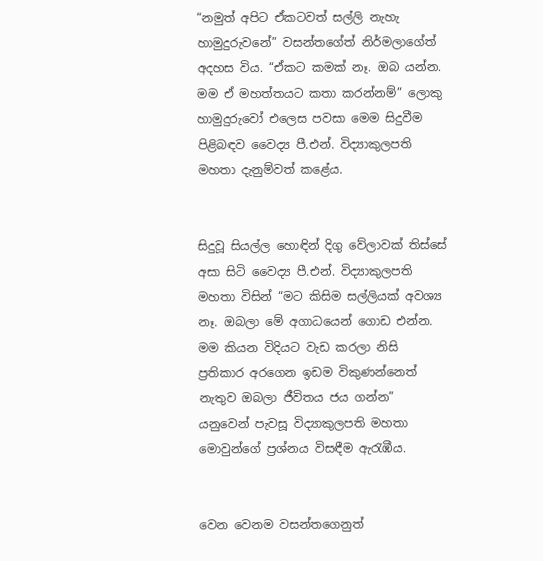“නමුත් අපිට ඒකටවත් සල්ලි නැහැ හාමුදුරුවනේ” වසන්තගේත් නිර්මලාගේත් අදහස විය. “ඒකට කමක් නෑ. ඔබ යන්න. මම ඒ මහත්තයට කතා කරන්නම්” ලොකු හාමුදුරුවෝ එලෙස පවසා මෙම සිදුවීම පිළිබඳව වෛද්‍ය පී.එන්. විද්‍යාකුලපති මහතා දැනුම්වත් කළේය.


සිදුවූ සියල්ල හොඳින් දිගු වේලාවක් තිස්සේ අසා සිටි වෛද්‍ය පී.එන්. විද්‍යාකුලපති මහතා විසින් “මට කිසිම සල්ලියක් අවශ්‍ය නෑ. ඔබලා මේ අගාධයෙන් ගොඩ එන්න. මම කියන විදියට වැඩ කරලා නිසි ප්‍රතිකාර අරගෙන ඉඩම විකුණන්නෙත් නැතුව ඔබලා ජීවිතය ජය ගන්න” යනුවෙන් පැවසූ විද්‍යාකුලපති මහතා මොවුන්ගේ ප්‍රශ්නය විසඳීම ඇරැඹීය.


වෙන වෙනම වසන්තගෙනුත්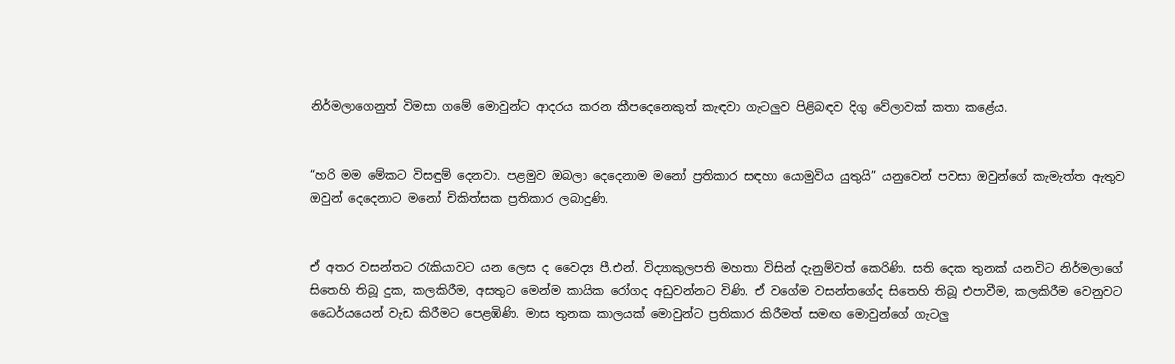නිර්මලාගෙනුත් විමසා ගමේ මොවුන්ට ආදරය කරන කීපදෙනෙකුත් කැඳවා ගැටලුව පිළිබඳව දිගු වේලාවක් කතා කළේය.


“හරි මම මේකට විසඳුම් දෙනවා. පළමුව ඔබලා දෙදෙනාම මනෝ ප්‍රතිකාර සඳහා යොමුවිය යුතුයි” යනුවෙන් පවසා ඔවුන්ගේ කැමැත්ත ඇතුව ඔවුන් දෙදෙනාට මනෝ චිකිත්සක ප්‍රතිකාර ලබාදුණි.


ඒ අතර වසන්තට රැකියාවට යන ලෙස ද වෛද්‍ය පී.එන්. විද්‍යාකුලපති මහතා විසින් දැනුම්වත් කෙරිණි. සති දෙක තුනක් යනවිට නිර්මලාගේ සිතෙහි තිබූ දුක, කලකිරීම, අසතුට මෙන්ම කායික රෝගද අඩුවන්නට විණි. ඒ වගේම වසන්තගේද සිතෙහි තිබූ එපාවීම, කලකිරීම වෙනුවට ධෛර්යයෙන් වැඩ කිරීමට පෙළඹිණි. මාස තුනක කාලයක් මොවුන්ට ප්‍රතිකාර කිරීමත් සමඟ මොවුන්ගේ ගැටලු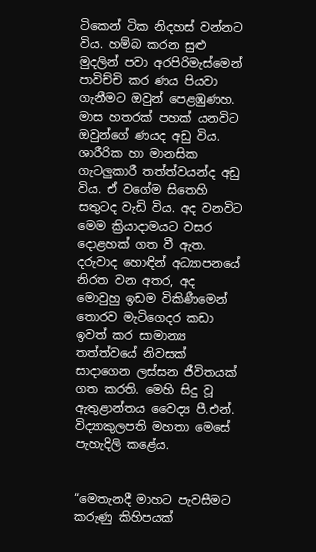ටිකෙන් ටික නිදහස් වන්නට විය. හම්බ කරන සුළු මුදලින් පවා අරපිරිමැස්මෙන් පාවිච්චි කර ණය පියවා ගැනීමට ඔවුන් පෙළඹුණහ. මාස හතරක් පහක් යනවිට ඔවුන්ගේ ණයද අඩු විය. ශාරීරික හා මානසික ගැටලුකාරී තත්ත්වයන්ද අඩු විය. ඒ වගේම සිතෙහි සතුටද වැඩි විය. අද වනවිට මෙම ක්‍රියාදාමයට වසර දොළහක් ගත වී ඇත. දරුවාද හොඳින් අධ්‍යාපනයේ නිරත වන අතර, අද මොවුහු ඉඩම විකිණීමෙන් තොරව මැටිගෙදර කඩා ඉවත් කර සාමාන්‍ය තත්ත්වයේ නිවසක් සාදාගෙන ලස්සන ජීවිතයක් ගත කරති. මෙහි සිදු වූ ඇතුළාන්තය වෛද්‍ය පී.එන්. විද්‍යාකුලපති මහතා මෙසේ පැහැදිලි කළේය.


“මෙතැනදී මාහට පැවසීමට කරුණු කිහිපයක්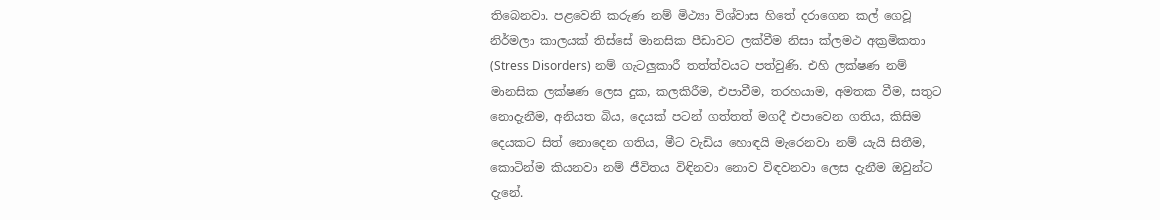තිබෙනවා. පළවෙනි කරුණ නම් මිථ්‍යා විශ්වාස හිතේ දරාගෙන කල් ගෙවූ නිර්මලා කාලයක් තිස්සේ මානසික පීඩාවට ලක්වීම නිසා ක්ලමථ අක්‍රමිකතා (Stress Disorders) නම් ගැටලුකාරී තත්ත්වයට පත්වුණි. එහි ලක්ෂණ නම් මානසික ලක්ෂණ ලෙස දුක, කලකිරීම, එපාවීම, තරහයාම, අමතක වීම, සතුට නොදැනීම, අනියත බිය, දෙයක් පටන් ගත්තත් මගදී එපාවෙන ගතිය, කිසිම දෙයකට සිත් නොදෙන ගතිය, මීට වැඩිය හොඳයි මැරෙනවා නම් යැයි සිතීම, කොටින්ම කියනවා නම් ජීවිතය විඳිනවා නොව විඳවනවා ලෙස දැනීම ඔවුන්ට දැනේ.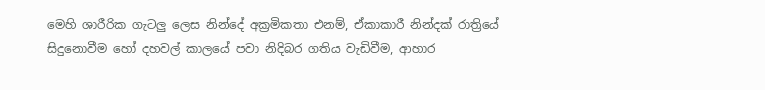මෙහි ශාරීරික ගැටලු ලෙස නින්දේ අක්‍රමිකතා එනම්, ඒකාකාරී නින්දක් රාත්‍රියේ සිදුනොවීම හෝ දහවල් කාලයේ පවා නිදිබර ගතිය වැඩිවීම, ආහාර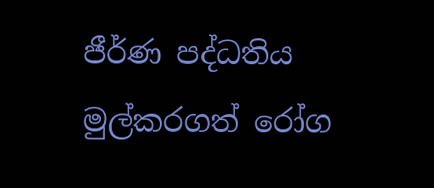ජීර්ණ පද්ධතිය මුල්කරගත් රෝග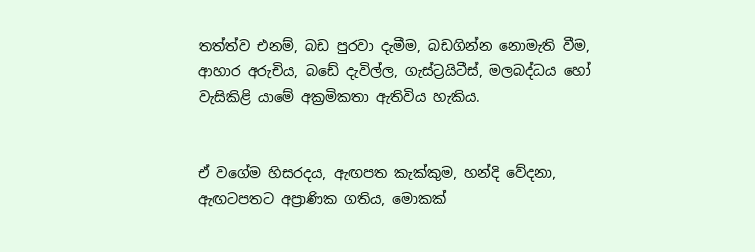තත්ත්ව එනම්, බඩ පුරවා දැමීම, බඩගින්න නොමැති වීම, ආහාර අරුචිය, බඩේ දැවිල්ල, ගැස්ට්‍රයිටීස්, මලබද්ධය හෝ වැසිකිළි යාමේ අක්‍රමිකතා ඇතිවිය හැකිය.


ඒ වගේම හිසරදය, ඇඟපත කැක්කුම, හන්දි වේදනා, ඇඟටපතට අප්‍රාණික ගතිය, මොකක්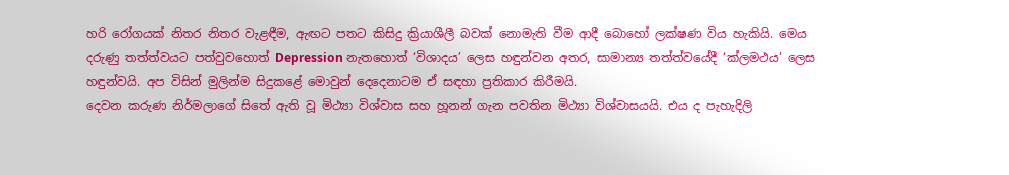හරි රෝගයක් නිතර නිතර වැළඳීම, ඇඟට පතට කිසිදු ක්‍රියාශීලී බවක් නොමැති වීම ආදී බොහෝ ලක්ෂණ විය හැකියි. මෙය දරුණු තත්ත්වයට පත්වුවහොත් Depression නැතහොත් ‘විශාදය’ ලෙස හඳුන්වන අතර, සාමාන්‍ය තත්ත්වයේදී ‘ක්ලමථය’ ලෙස හඳුන්වයි. අප විසින් මුලින්ම සිදුකළේ මොවුන් දෙදෙනාටම ඒ සඳහා ප්‍රතිකාර කිරීමයි.
දෙවන කරුණ නිර්මලාගේ සිතේ ඇති වූ මිථ්‍යා විශ්වාස සහ හූනන් ගැන පවතින මිථ්‍යා විශ්වාසයයි. එය ද පැහැදිලි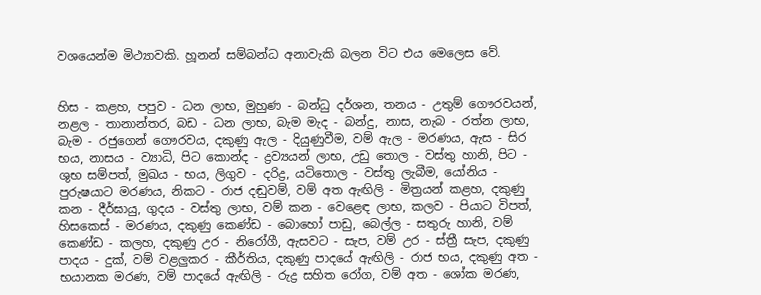වශයෙන්ම මිථ්‍යාවකි. හූනන් සම්බන්ධ අනාවැකි බලන විට එය මෙලෙස වේ.


හිස - කළහ, පපුව - ධන ලාභ, මුහුණ - බන්ධු දර්ශන, තනය - උතුම් ගෞරවයන්, නළල - තානාන්තර, බඩ - ධන ලාභ, බැම මැද - බන්දු, නාස, නැබ - රත්න ලාභ, බැම - රජුගෙන් ගෞරවය, දකුණු ඇල - දියුණුවීම, වම් ඇල - මරණය, ඇස - සිර භය, නාසය - ව්‍යාධි, පිට කොන්ද - ද්‍රව්‍යයන් ලාභ, උඩු තොල - වස්තු හානි, පිට - ශුභ සම්පත්, මුඛය - භය, ලිගුව - දරිද්‍ර, යටිතොල - වස්තු ලැබීම, යෝනිය - පුරුෂයාට මරණය, නිකට - රාජ දඬුවම්, වම් අත ඇඟිලි - මිත්‍රයන් කළහ, දකුණු කන - දීර්ඝායු, ගුදය - වස්තු ලාභ, වම් කන - වෙළෙඳ ලාභ, කලව - පියාට විපත්, හිසකෙස් - මරණය, දකුණු කෙණ්ඩ - බොහෝ පාඩු, බෙල්ල - සතුරු හානි, වම් කෙණ්ඩ - කලහ, දකුණු උර - නිරෝගී, ඇසවට - සැප, වම් උර - ස්ත්‍රී සැප, දකුණු පාදය - දුක්, වම් වළලුකර - කීර්තිය, දකුණු පාදයේ ඇඟිලි - රාජ භය, දකුණු අත - භයානක මරණ, වම් පාදයේ ඇඟිලි - රුද්‍ර සහිත රෝග, වම් අත - ශෝක මරණ,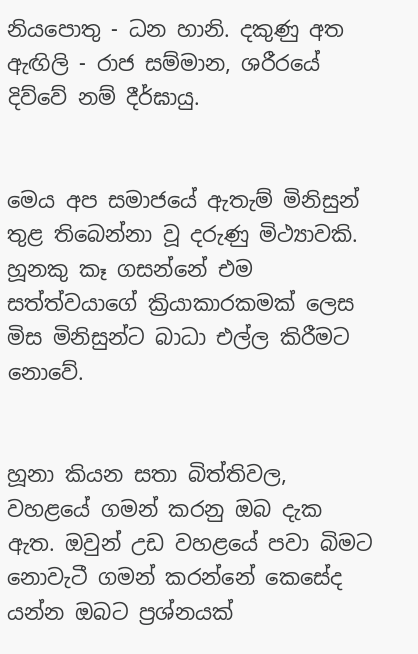නියපොතු - ධන හානි. දකුණු අත ඇඟිලි - රාජ සම්මාන, ශරීරයේ දිව්වේ නම් දීර්ඝායු.


මෙය අප සමාජයේ ඇතැම් මිනිසුන් තුළ තිබෙන්නා වූ දරුණු මිථ්‍යාවකි. හූනකු කෑ ගසන්නේ එම සත්ත්වයාගේ ක්‍රියාකාරකමක් ලෙස මිස මිනිසුන්ට බාධා එල්ල කිරීමට නොවේ.


හූනා කියන සතා බිත්තිවල, වහළයේ ගමන් කරනු ඔබ දැක ඇත. ඔවුන් උඩ වහළයේ පවා බිමට නොවැටී ගමන් කරන්නේ කෙසේද යන්න ඔබට ප්‍රශ්නයක්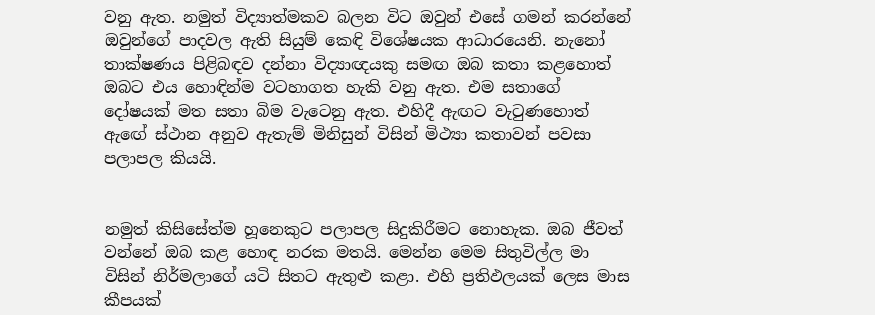වනු ඇත. නමුත් විද්‍යාත්මකව බලන විට ඔවුන් එසේ ගමන් කරන්නේ ඔවුන්ගේ පාදවල ඇති සියුම් කෙඳි විශේෂයක ආධාරයෙනි. නැනෝ තාක්ෂණය පිළිබඳව දන්නා විද්‍යාඥයකු සමඟ ඔබ කතා කළහොත් ඔබට එය හොඳින්ම වටහාගත හැකි වනු ඇත. එම සතාගේ දෝෂයක් මත සතා බිම වැටෙනු ඇත. එහිදී ඇඟට වැටුණහොත් ඇඟේ ස්ථාන අනුව ඇතැම් මිනිසුන් විසින් මිථ්‍යා කතාවන් පවසා පලාපල කියයි.


නමුත් කිසිසේත්ම හූනෙකුට පලාපල සිදුකිරීමට නොහැක. ඔබ ජීවත් වන්නේ ඔබ කළ හොඳ නරක මතයි. මෙන්න මෙම සිතුවිල්ල මා විසින් නිර්මලාගේ යටි සිතට ඇතුළු කළා. එහි ප්‍රතිඵලයක් ලෙස මාස කීපයක්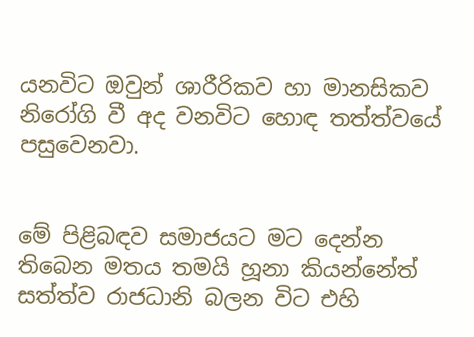යනවිට ඔවුන් ශාරීරිකව හා මානසිකව නිරෝගි වී අද වනවිට හොඳ තත්ත්වයේ පසුවෙනවා.


මේ පිළිබඳව සමාජයට මට දෙන්න තිබෙන මතය තමයි හූනා කියන්නේත් සත්ත්ව රාජධානි බලන විට එහි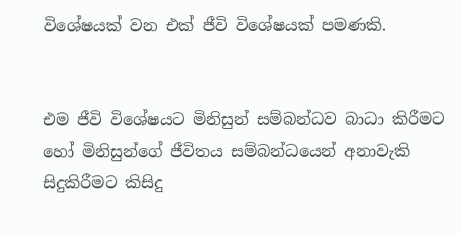විශේෂයක් වන එක් ජීවි විශේෂයක් පමණකි.


එම ජීවි විශේෂයට මිනිසුන් සම්බන්ධව බාධා කිරීමට හෝ මිනිසුන්ගේ ජීවිතය සම්බන්ධයෙන් අනාවැකි සිදුකිරීමට කිසිදු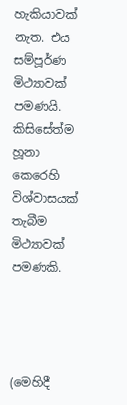හැකියාවක් නැත. එය සම්පූර්ණ මිථ්‍යාවක් පමණයි. කිසිසේත්ම හූනා කෙරෙහි විශ්වාසයක් තැබීම මිථ්‍යාවක් පමණකි.




(මෙහිදී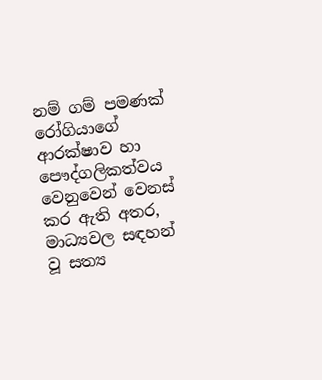නම් ගම් පමණක් රෝගියාගේ ආරක්ෂාව හා පෞද්ගලිකත්වය වෙනුවෙන් වෙනස් කර ඇති අතර, මාධ්‍යවල සඳහන් වූ සත්‍ය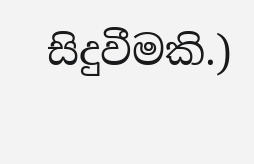සිදුවීමකි.)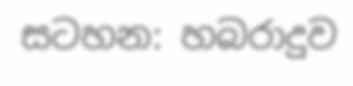සටහන: හබරාදුව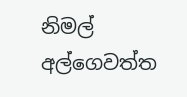නිමල් අල්ගෙවත්ත